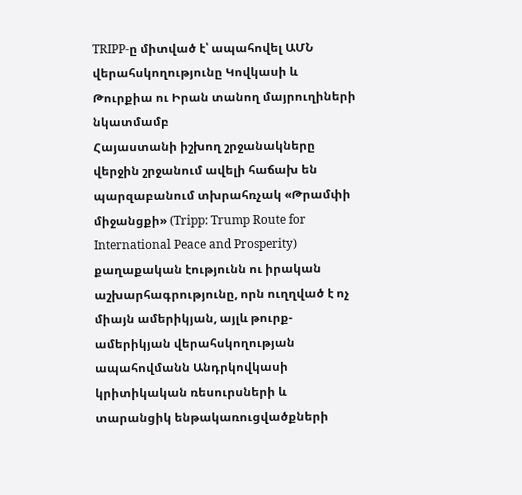TRIPP-ը միտված է՝ ապահովել ԱՄՆ վերահսկողությունը Կովկասի և Թուրքիա ու Իրան տանող մայրուղիների նկատմամբ
Հայաստանի իշխող շրջանակները վերջին շրջանում ավելի հաճախ են պարզաբանում տխրահռչակ «Թրամփի միջանցքի» (Tripp: Trump Route for International Peace and Prosperity) քաղաքական էությունն ու իրական աշխարհագրությունը, որն ուղղված է ոչ միայն ամերիկյան, այլև թուրք-ամերիկյան վերահսկողության ապահովմանն Անդրկովկասի կրիտիկական ռեսուրսների և տարանցիկ ենթակառուցվածքների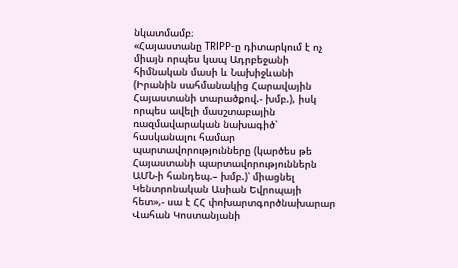նկատմամբ։
«Հայաստանը TRIPP-ը դիտարկում է ոչ միայն որպես կապ Ադրբեջանի հիմնական մասի և Նախիջևանի (Իրանին սահմանակից Հարավային Հայաստանի տարածքով.- խմբ.), իսկ որպես ավելի մասշտաբային ռազմավարական նախագիծ՝ հասկանալու համար պարտավորությունները (կարծես թե Հայաստանի պարտավորություններն ԱՄՆ-ի հանդեպ.– խմբ.)՝ միացնել Կենտրոնական Ասիան Եվրոպայի հետ»,- սա է ՀՀ փոխարտգործնախարար Վահան Կոստանյանի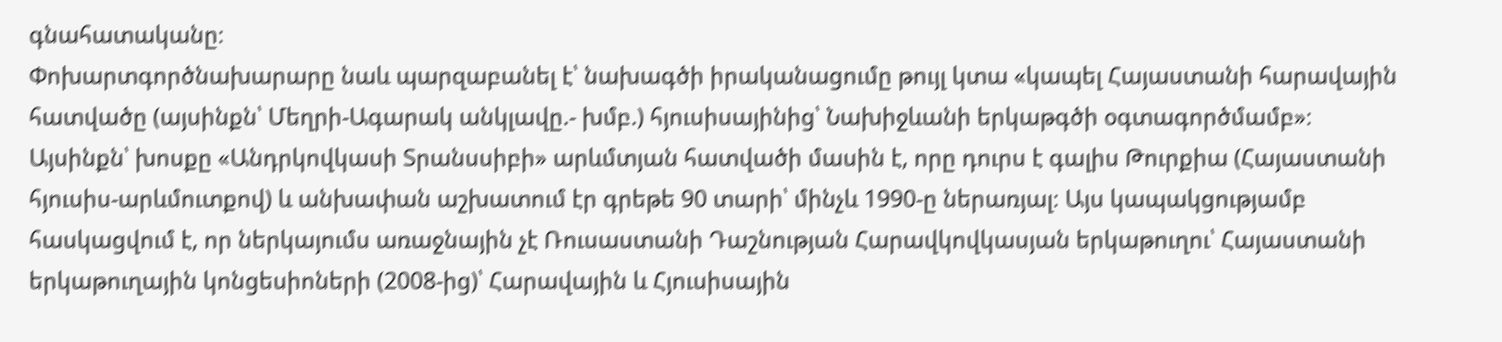գնահատականը։
Փոխարտգործնախարարը նաև պարզաբանել է՝ նախագծի իրականացումը թույլ կտա «կապել Հայաստանի հարավային հատվածը (այսինքն՝ Մեղրի-Ագարակ անկլավը.- խմբ.) հյուսիսայինից՝ Նախիջևանի երկաթգծի օգտագործմամբ»։ Այսինքն՝ խոսքը «Անդրկովկասի Տրանսսիբի» արևմտյան հատվածի մասին է, որը դուրս է գալիս Թուրքիա (Հայաստանի հյուսիս-արևմուտքով) և անխափան աշխատում էր գրեթե 90 տարի՝ մինչև 1990-ը ներառյալ։ Այս կապակցությամբ հասկացվում է, որ ներկայումս առաջնային չէ Ռուսաստանի Դաշնության Հարավկովկասյան երկաթուղու՝ Հայաստանի երկաթուղային կոնցեսիոների (2008-ից)՝ Հարավային և Հյուսիսային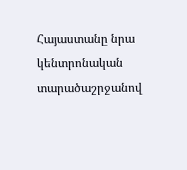Հայաստանը նրա կենտրոնական տարածաշրջանով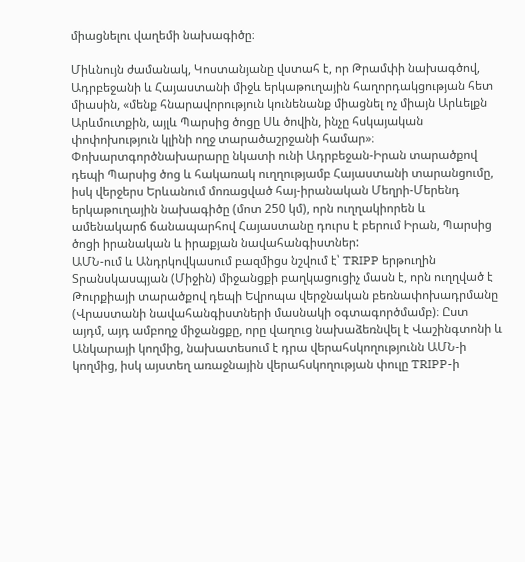միացնելու վաղեմի նախագիծը։

Միևնույն ժամանակ, Կոստանյանը վստահ է, որ Թրամփի նախագծով, Ադրբեջանի և Հայաստանի միջև երկաթուղային հաղորդակցության հետ միասին, «մենք հնարավորություն կունենանք միացնել ոչ միայն Արևելքն Արևմուտքին, այլև Պարսից ծոցը Սև ծովին, ինչը հսկայական փոփոխություն կլինի ողջ տարածաշրջանի համար»։
Փոխարտգործնախարարը նկատի ունի Ադրբեջան-Իրան տարածքով դեպի Պարսից ծոց և հակառակ ուղղությամբ Հայաստանի տարանցումը, իսկ վերջերս Երևանում մոռացված հայ-իրանական Մեղրի-Մերենդ երկաթուղային նախագիծը (մոտ 250 կմ), որն ուղղակիորեն և ամենակարճ ճանապարհով Հայաստանը դուրս է բերում Իրան, Պարսից ծոցի իրանական և իրաքյան նավահանգիստներ:
ԱՄՆ-ում և Անդրկովկասում բազմիցս նշվում է՝ TRIPP երթուղին Տրանսկասպյան (Միջին) միջանցքի բաղկացուցիչ մասն է, որն ուղղված է Թուրքիայի տարածքով դեպի Եվրոպա վերջնական բեռնափոխադրմանը (Վրաստանի նավահանգիստների մասնակի օգտագործմամբ)։ Ըստ այդմ, այդ ամբողջ միջանցքը, որը վաղուց նախաձեռնվել է Վաշինգտոնի և Անկարայի կողմից, նախատեսում է դրա վերահսկողությունն ԱՄՆ-ի կողմից, իսկ այստեղ առաջնային վերահսկողության փուլը TRIPP-ի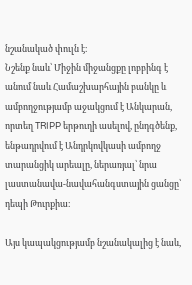նշանակած փուլն է։
Նշենք նաև՝ Միջին միջանցքը լոբբինգ է անում նաև Համաշխարհային բանկը և ամբողջությամբ աջակցում է Անկարան, որտեղ TRIPP երթուղի ասելով, ընդգծենք, ենթադրվում է Անդրկովկասի ամբողջ տարանցիկ արեալը, ներառյալ՝ նրա լաստանավա-նավահանգստային ցանցը՝ դեպի Թուրքիա։

Այս կապակցությամբ նշանակալից է նաև,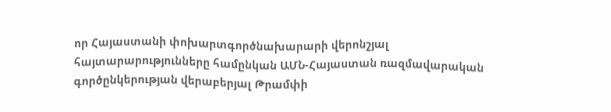որ Հայաստանի փոխարտգործնախարարի վերոնշյալ հայտարարությունները համընկան ԱՄՆ-Հայաստան ռազմավարական գործընկերության վերաբերյալ Թրամփի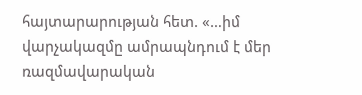հայտարարության հետ. «…իմ վարչակազմը ամրապնդում է մեր ռազմավարական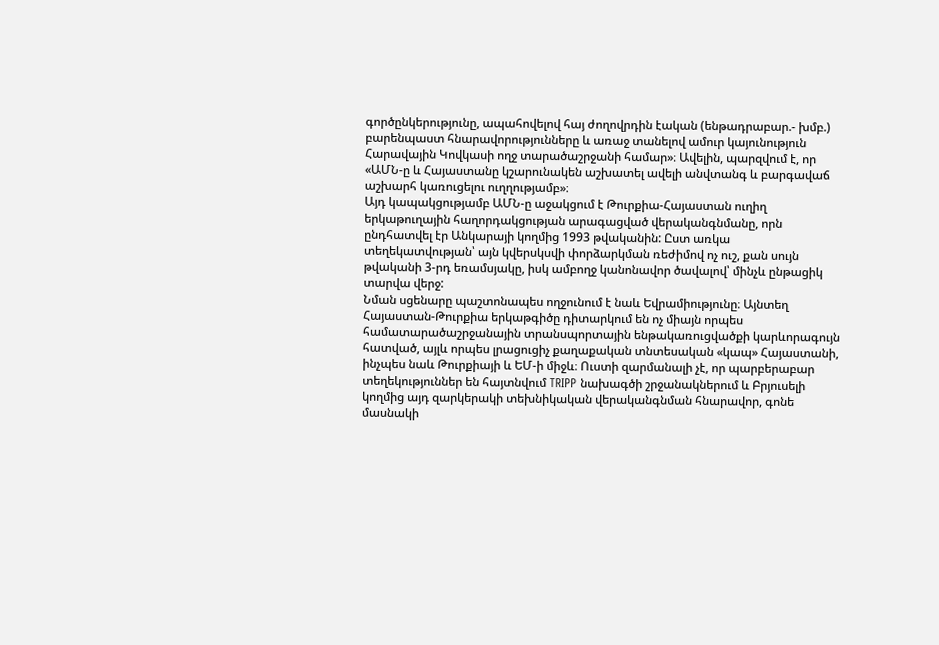գործընկերությունը, ապահովելով հայ ժողովրդին էական (ենթադրաբար.- խմբ.) բարենպաստ հնարավորությունները և առաջ տանելով ամուր կայունություն Հարավային Կովկասի ողջ տարածաշրջանի համար»։ Ավելին, պարզվում է, որ «ԱՄՆ-ը և Հայաստանը կշարունակեն աշխատել ավելի անվտանգ և բարգավաճ աշխարհ կառուցելու ուղղությամբ»։
Այդ կապակցությամբ ԱՄՆ-ը աջակցում է Թուրքիա-Հայաստան ուղիղ երկաթուղային հաղորդակցության արագացված վերականգնմանը, որն ընդհատվել էր Անկարայի կողմից 1993 թվականին: Ըստ առկա տեղեկատվության՝ այն կվերսկսվի փորձարկման ռեժիմով ոչ ուշ, քան սույն թվականի 3-րդ եռամսյակը, իսկ ամբողջ կանոնավոր ծավալով՝ մինչև ընթացիկ տարվա վերջ:
Նման սցենարը պաշտոնապես ողջունում է նաև Եվրամիությունը։ Այնտեղ Հայաստան-Թուրքիա երկաթգիծը դիտարկում են ոչ միայն որպես համատարածաշրջանային տրանսպորտային ենթակառուցվածքի կարևորագույն հատված, այլև որպես լրացուցիչ քաղաքական տնտեսական «կապ» Հայաստանի, ինչպես նաև Թուրքիայի և ԵՄ-ի միջև։ Ուստի զարմանալի չէ, որ պարբերաբար տեղեկություններ են հայտնվում TRIPP նախագծի շրջանակներում և Բրյուսելի կողմից այդ զարկերակի տեխնիկական վերականգնման հնարավոր, գոնե մասնակի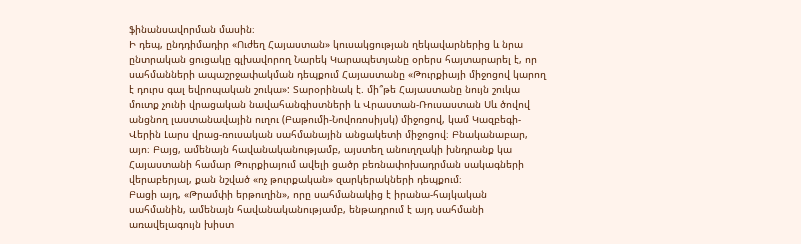ֆինանսավորման մասին։
Ի դեպ, ընդդիմադիր «Ուժեղ Հայաստան» կուսակցության ղեկավարներից և նրա ընտրական ցուցակը գլխավորող Նարեկ Կարապետյանը օրերս հայտարարել է, որ սահմանների ապաշրջափակման դեպքում Հայաստանը «Թուրքիայի միջոցով կարող է դուրս գալ եվրոպական շուկա»: Տարօրինակ է. մի՞թե Հայաստանը նույն շուկա մուտք չունի վրացական նավահանգիստների և Վրաստան-Ռուսաստան Սև ծովով անցնող լաստանավային ուղու (Բաթումի-Նովոռոսիյսկ) միջոցով, կամ Կազբեգի-Վերին Լարս վրաց-ռուսական սահմանային անցակետի միջոցով։ Բնականաբար, այո։ Բայց, ամենայն հավանականությամբ, այստեղ անուղղակի խնդրանք կա Հայաստանի համար Թուրքիայում ավելի ցածր բեռնափոխադրման սակագների վերաբերյալ, քան նշված «ոչ թուրքական» զարկերակների դեպքում։
Բացի այդ, «Թրամփի երթուղին», որը սահմանակից է իրանա-հայկական սահմանին, ամենայն հավանականությամբ, ենթադրում է այդ սահմանի առավելագույն խիստ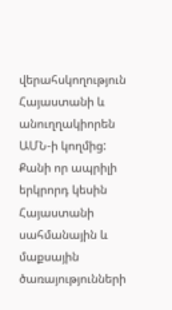վերահսկողություն Հայաստանի և անուղղակիորեն ԱՄՆ-ի կողմից: Քանի որ ապրիլի երկրորդ կեսին Հայաստանի սահմանային և մաքսային ծառայությունների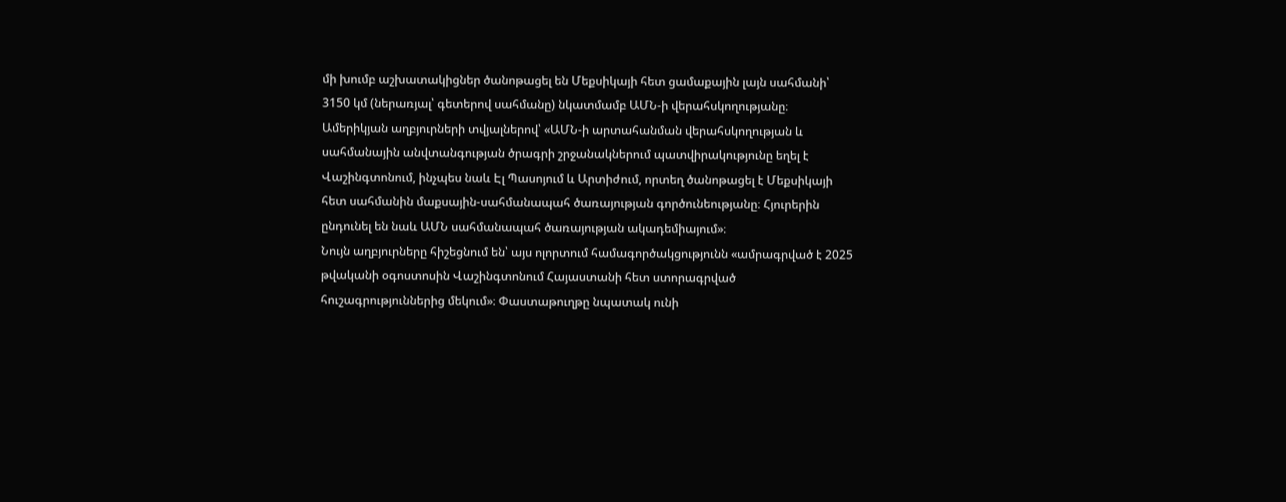մի խումբ աշխատակիցներ ծանոթացել են Մեքսիկայի հետ ցամաքային լայն սահմանի՝ 3150 կմ (ներառյալ՝ գետերով սահմանը) նկատմամբ ԱՄՆ-ի վերահսկողությանը։
Ամերիկյան աղբյուրների տվյալներով՝ «ԱՄՆ-ի արտահանման վերահսկողության և սահմանային անվտանգության ծրագրի շրջանակներում պատվիրակությունը եղել է Վաշինգտոնում, ինչպես նաև Էլ Պասոյում և Արտիժում, որտեղ ծանոթացել է Մեքսիկայի հետ սահմանին մաքսային-սահմանապահ ծառայության գործունեությանը։ Հյուրերին ընդունել են նաև ԱՄՆ սահմանապահ ծառայության ակադեմիայում»։
Նույն աղբյուրները հիշեցնում են՝ այս ոլորտում համագործակցությունն «ամրագրված է 2025 թվականի օգոստոսին Վաշինգտոնում Հայաստանի հետ ստորագրված հուշագրություններից մեկում»։ Փաստաթուղթը նպատակ ունի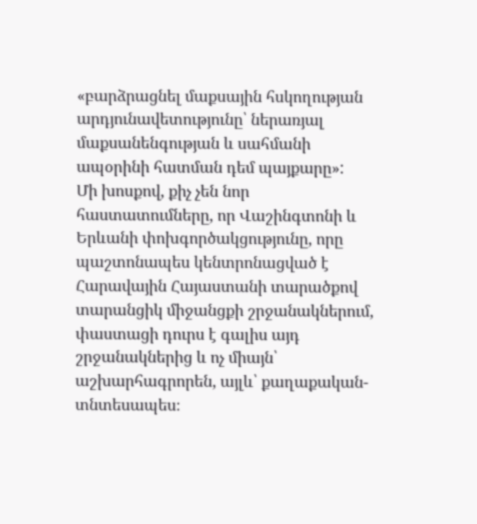«բարձրացնել մաքսային հսկողության արդյունավետությունը՝ ներառյալ մաքսանենգության և սահմանի ապօրինի հատման դեմ պայքարը»:
Մի խոսքով, քիչ չեն նոր հաստատումները, որ Վաշինգտոնի և Երևանի փոխգործակցությունը, որը պաշտոնապես կենտրոնացված է Հարավային Հայաստանի տարածքով տարանցիկ միջանցքի շրջանակներում, փաստացի դուրս է գալիս այդ շրջանակներից և ոչ միայն՝ աշխարհագրորեն, այլև՝ քաղաքական-տնտեսապես։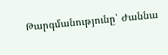Թարգմանությունը՝ Ժաննա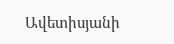Ավետիսյանի